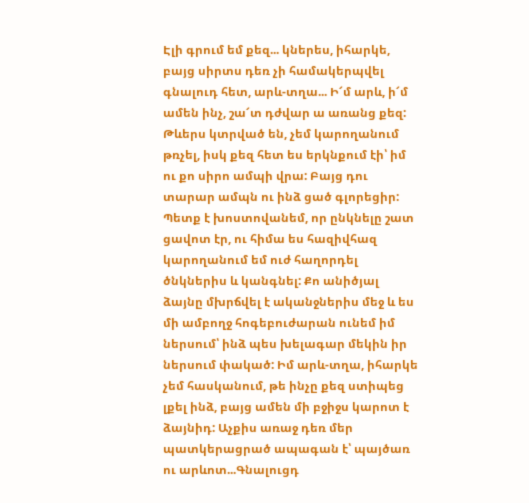Էլի գրում եմ քեզ... կներես, իհարկե, բայց սիրտս դեռ չի համակերպվել գնալուդ հետ, արև-տղա... Ի՜մ արև, ի՜մ ամեն ինչ, շա՜տ դժվար ա առանց քեզ: Թևերս կտրված են, չեմ կարողանում թռչել, իսկ քեզ հետ ես երկնքում էի՝ իմ ու քո սիրո ամպի վրա: Բայց դու տարար ամպն ու ինձ ցած գլորեցիր: Պետք է խոստովանեմ, որ ընկնելը շատ ցավոտ էր, ու հիմա ես հազիվհազ կարողանում եմ ուժ հաղորդել ծնկներիս և կանգնել: Քո անիծյալ ձայնը մխրճվել է ականջներիս մեջ և ես մի ամբողջ հոգեբուժարան ունեմ իմ ներսում՝ ինձ պես խելագար մեկին իր ներսում փակած: Իմ արև-տղա, իհարկե չեմ հասկանում, թե ինչը քեզ ստիպեց լքել ինձ, բայց ամեն մի բջիջս կարոտ է ձայնիդ: Աչքիս առաջ դեռ մեր պատկերացրած ապագան է՝ պայծառ ու արևոտ...Գնալուցդ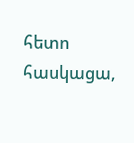հետո հասկացա,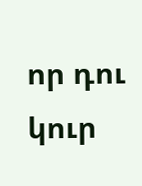որ դու կուր